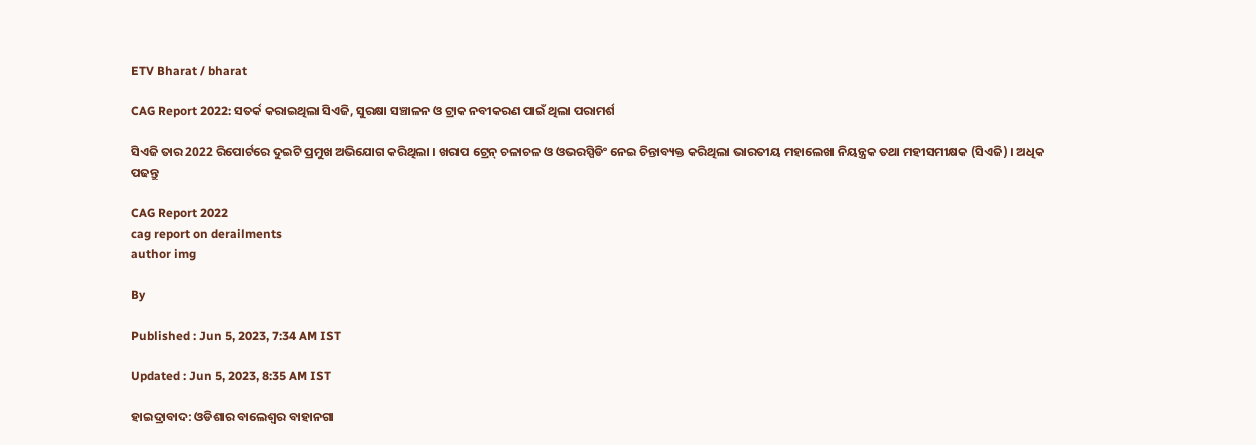ETV Bharat / bharat

CAG Report 2022: ସତର୍କ କରାଇଥିଲା ସିଏଜି, ସୁରକ୍ଷା ସଞ୍ଚାଳନ ଓ ଟ୍ରାକ ନବୀକରଣ ପାଇଁ ଥିଲା ପରାମର୍ଶ

ସିଏଜି ତାର 2022 ରିପୋର୍ଟରେ ଦୁଇଟି ପ୍ରମୁଖ ଅଭିଯୋଗ କରିଥିଲା । ଖରାପ ଟ୍ରେନ୍‌ ଚଳାଚଳ ଓ ଓଭରସ୍ପିଡିଂ ନେଇ ଚିନ୍ତାବ୍ୟକ୍ତ କରିଥିଲା ଭାରତୀୟ ମହାଲେଖା ନିୟନ୍ତ୍ରକ ତଥା ମହୀସମୀକ୍ଷକ (ସିଏଜି) । ଅଧିକ ପଢନ୍ତୁ

CAG Report 2022
cag report on derailments
author img

By

Published : Jun 5, 2023, 7:34 AM IST

Updated : Jun 5, 2023, 8:35 AM IST

ହାଇଦ୍ରାବାଦ: ଓଡିଶାର ବାଲେଶ୍ବର ବାହାନଗା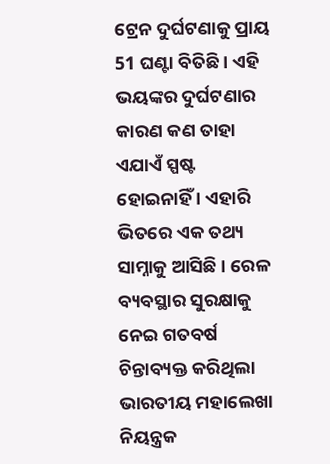ଟ୍ରେନ ଦୁର୍ଘଟଣାକୁ ପ୍ରାୟ 51 ଘଣ୍ଟା ବିତିଛି । ଏହି ଭୟଙ୍କର ଦୁର୍ଘଟଣାର କାରଣ କଣ ତାହା ଏଯାଏଁ ସ୍ପଷ୍ଟ ହୋଇନାହିଁ । ଏହାରି ଭିତରେ ଏକ ତଥ୍ୟ ସାମ୍ନାକୁ ଆସିଛି । ରେଳ ବ୍ୟବସ୍ଥାର ସୁରକ୍ଷାକୁ ନେଇ ଗତବର୍ଷ ଚିନ୍ତାବ୍ୟକ୍ତ କରିଥିଲା ଭାରତୀୟ ମହାଲେଖା ନିୟନ୍ତ୍ରକ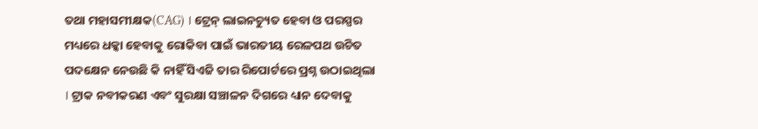ତଥା ମହାସମୀକ୍ଷକ(CAG) । ଟ୍ରେନ୍‌ ଲାଇନଚ୍ୟୁତ ହେବା ଓ ପରସ୍ପର ମଧ୍ୟରେ ଧକ୍କା ହେବାକୁ ରୋକିବା ପାଇଁ ଭାରତୀୟ ରେଳପଥ ଉଚିତ ପଦକ୍ଷେନ ନେଉଛି କି ନାହିଁ ସିଏଜି ତାର ରିପୋର୍ଟରେ ପ୍ରଶ୍ନ ଉଠାଇଥିଲା । ଟ୍ରାକ ନବୀକରଣ ଏବଂ ସୁରକ୍ଷା ସଞ୍ଚାଳନ ଦିଗରେ ଧ୍ୟାନ ଦେବାକୁ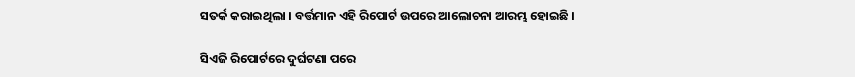ସତର୍କ କରାଇଥିଲା । ବର୍ତ୍ତମାନ ଏହି ରିପୋର୍ଟ ଉପରେ ଆଲୋଚନା ଆରମ୍ଭ ହୋଇଛି ।

ସିଏଜି ରିପୋର୍ଟରେ ଦୁର୍ଘଟଣା ପରେ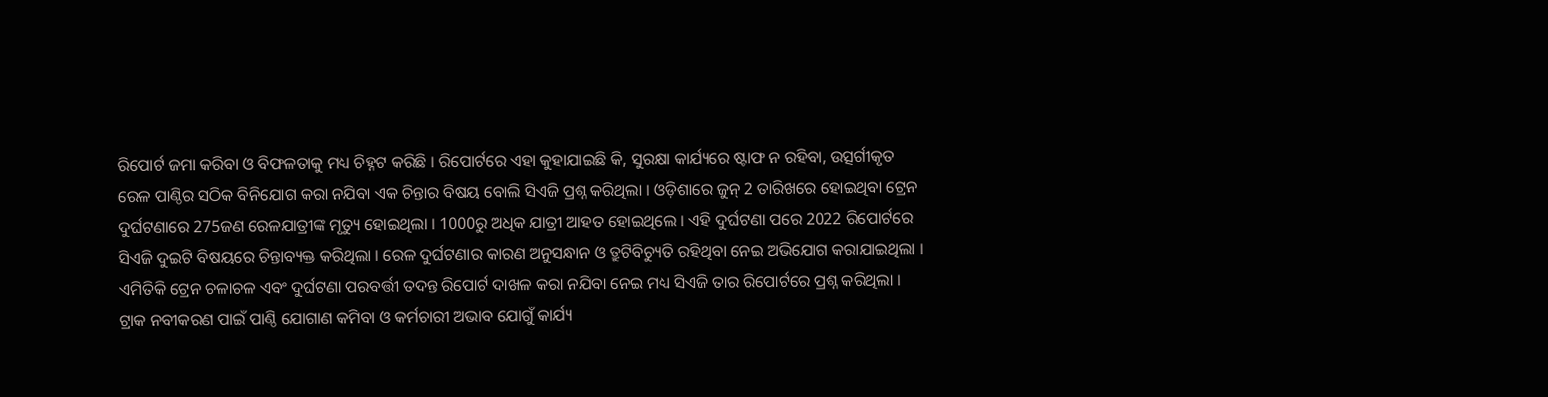ରିପୋର୍ଟ ଜମା କରିବା ଓ ବିଫଳତାକୁ ମଧ୍ୟ ଚିହ୍ନଟ କରିଛି । ରିପୋର୍ଟରେ ଏହା କୁହାଯାଇଛି କି, ସୁରକ୍ଷା କାର୍ଯ୍ୟରେ ଷ୍ଟାଫ ନ ରହିବା, ଉତ୍ସର୍ଗୀକୃତ ରେଳ ପାଣ୍ଠିର ସଠିକ ବିନିଯୋଗ କରା ନଯିବା ଏକ ଚିନ୍ତାର ବିଷୟ ବୋଲି ସିଏଜି ପ୍ରଶ୍ନ କରିଥିଲା । ଓଡ଼ିଶାରେ ଜୁନ୍‌ 2 ତାରିଖରେ ହୋଇଥିବା ଟ୍ରେନ ଦୁର୍ଘଟଣାରେ 275ଜଣ ରେଳଯାତ୍ରୀଙ୍କ ମୃତ୍ୟୁ ହୋଇଥିଲା । 1000ରୁ ଅଧିକ ଯାତ୍ରୀ ଆହତ ହୋଇଥିଲେ । ଏହି ଦୁର୍ଘଟଣା ପରେ 2022 ରିପୋର୍ଟରେ ସିଏଜି ଦୁଇଟି ବିଷୟରେ ଚିନ୍ତାବ୍ୟକ୍ତ କରିଥିଲା । ରେଳ ଦୁର୍ଘଟଣାର କାରଣ ଅନୁସନ୍ଧାନ ଓ ତ୍ରୁଟିବିଚ୍ୟୁତି ରହିଥିବା ନେଇ ଅଭିଯୋଗ କରାଯାଇଥିଲା । ଏମିତିକି ଟ୍ରେନ ଚଳାଚଳ ଏବଂ ଦୁର୍ଘଟଣା ପରବର୍ତ୍ତୀ ତଦନ୍ତ ରିପୋର୍ଟ ଦାଖଳ କରା ନଯିବା ନେଇ ମଧ୍ୟ ସିଏଜି ତାର ରିପୋର୍ଟରେ ପ୍ରଶ୍ନ କରିଥିଲା । ଟ୍ରାକ ନବୀକରଣ ପାଇଁ ପାଣ୍ଠି ଯୋଗାଣ କମିବା ଓ କର୍ମଚାରୀ ଅଭାବ ଯୋଗୁଁ କାର୍ଯ୍ୟ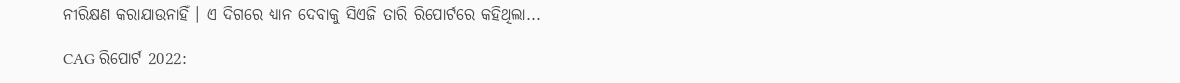ନୀରିକ୍ଷଣ କରାଯାଉନାହିଁ । ଏ ଦିଗରେ ଧ୍ୟାନ ଦେବାକୁ ସିଏଜି ତାରି ରିପୋର୍ଟରେ କହିଥିଲା...

CAG ରିପୋର୍ଟ 2022: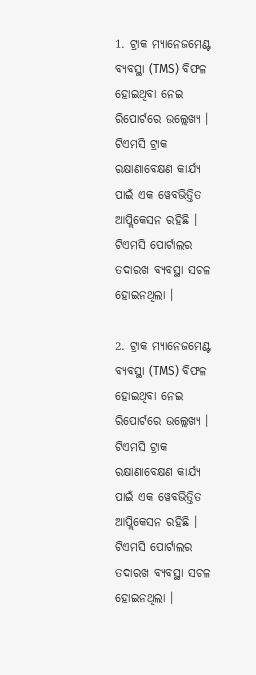1. ଟ୍ରାକ ମ୍ୟାନେଜମେଣ୍ଟ ବ୍ୟବସ୍ଥା (TMS) ବିଫଳ ହୋଇଥିବା ନେଇ ରିପୋର୍ଟରେ ଉଲ୍ଲେଖ୍ୟ । ଟିଏମସି ଟ୍ରାକ ରକ୍ଷାଣାବେକ୍ଷଣ କାର୍ଯ୍ୟ ପାଇଁ ଏକ ୱେବଭିତ୍ତିତ ଆପ୍ଲିକେସନ ରହିଛି । ଟିଏମସି ପୋର୍ଟାଲର ତଦାରଖ ବ୍ୟବସ୍ଥା ସଚଳ ହୋଇନଥିଲା ।

2. ଟ୍ରାକ ମ୍ୟାନେଜମେଣ୍ଟ ବ୍ୟବସ୍ଥା (TMS) ବିଫଳ ହୋଇଥିବା ନେଇ ରିପୋର୍ଟରେ ଉଲ୍ଲେଖ୍ୟ । ଟିଏମସି ଟ୍ରାକ ରକ୍ଷାଣାବେକ୍ଷଣ କାର୍ଯ୍ୟ ପାଇଁ ଏକ ୱେବଭିତ୍ତିତ ଆପ୍ଲିକେସନ ରହିଛି । ଟିଏମସି ପୋର୍ଟାଲର ତଦାରଖ ବ୍ୟବସ୍ଥା ସଚଳ ହୋଇନଥିଲା ।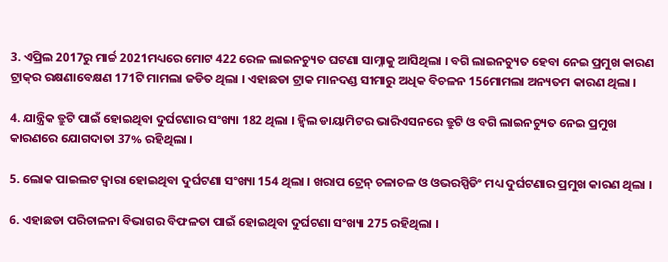3. ଏପ୍ରିଲ 2017ରୁ ମାର୍ଚ୍ଚ 2021ମଧ୍ୟରେ ମୋଟ 422 ରେଳ ଲାଇନଚ୍ୟୁତ ଘଟଣା ସାମ୍ନାକୁ ଆସିଥିଲା । ବଗି ଲାଇନଚ୍ୟୁତ ହେବା ନେଇ ପ୍ରମୁଖ କାରଣ ଟ୍ରାକ୍‌ର ରକ୍ଷଣାବେକ୍ଷଣ 171ଟି ମାମଲା ଜଡିତ ଥିଲା । ଏହାଛଡା ଟ୍ରାକ ମାନଦଣ୍ଡ ସୀମାରୁ ଅଧିକ ବିଚଳନ 156ମାମଲା ଅନ୍ୟତମ କାରଣ ଥିଲା ।

4. ଯାନ୍ତ୍ରିକ ତ୍ରୁଟି ପାଇଁ ହୋଇଥିବା ଦୁର୍ଘଟଣାର ସଂଖ୍ୟା 182 ଥିଲା । ହ୍ବିଲ ଡାୟାମିଟର ଭାରିଏସନରେ ତ୍ରୁଟି ଓ ବଗି ଲାଇନଚ୍ୟୁତ ନେଇ ପ୍ରମୁଖ କାରଣରେ ଯୋଗଦାତା 37% ରହିଥିଲା ।

5. ଲୋକ ପାଇଲଟ ଦ୍ବାରା ହୋଇଥିବା ଦୁର୍ଘଟଣା ସଂଖ୍ୟା 154 ଥିଲା । ଖରାପ ଟ୍ରେନ୍‌ ଚଳାଚଳ ଓ ଓଭରସ୍ପିଡିଂ ମଧ୍ୟ ଦୁର୍ଘଟଣାର ପ୍ରମୁଖ କାରଣ ଥିଲା ।

6. ଏହାଛଡା ପରିଚାଳନା ବିଭାଗର ବିଫଳତା ପାଇଁ ହୋଇଥିବା ଦୁର୍ଘଟଣା ସଂଖ୍ୟା 275 ରହିଥିଲା ।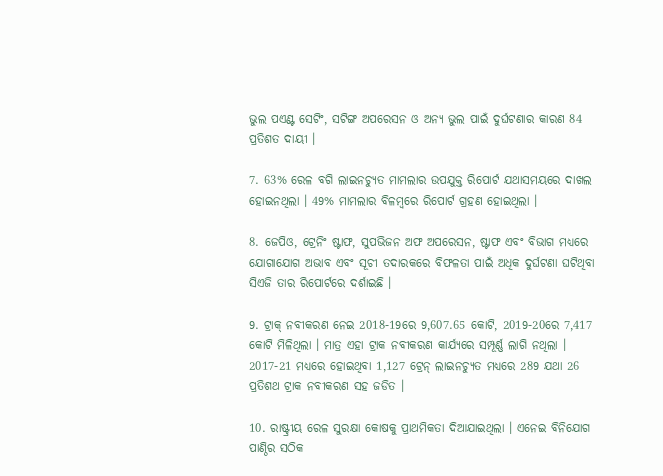ଭୁଲ ପଏଣ୍ଟ ସେଟିଂ, ସଟିଙ୍ଗ ଅପରେସନ ଓ ଅନ୍ୟ ଭୁଲ ପାଇଁ ଦୁର୍ଘଟଣାର କାରଣ 84 ପ୍ରତିଶତ ଦାୟୀ ।

7. 63% ରେଳ ବଗି ଲାଇନଚ୍ୟୁତ ମାମଲାର ଉପଯୁକ୍ତ ରିପୋର୍ଟ ଯଥାସମୟରେ ଦାଖଲ ହୋଇନଥିଲା । 49% ମାମଲାର ବିଳମ୍ବରେ ରିପୋର୍ଟ ଗ୍ରହଣ ହୋଇଥିଲା ।

8. ଜେପିଓ, ଟ୍ରେନିଂ ଷ୍ଟାଫ, ସୁପଭିଜନ ଅଫ ଅପରେସନ, ଷ୍ଟାଫ ଏବଂ ବିଭାଗ ମଧ୍ୟରେ ଯୋଗାଯୋଗ ଅଭାବ ଏବଂ ସୂଚୀ ତଦାରକରେ ବିଫଳତା ପାଇଁ ଅଧିକ ଦୁର୍ଘଟଣା ଘଟିଥିବା ସିଏଜି ତାର ରିପୋର୍ଟରେ ଦର୍ଶାଇଛି ।

9. ଟ୍ରାକ୍‌ ନବୀକରଣ ନେଇ 2018-19ରେ 9,607.65 କୋଟି, 2019-20ରେ 7,417 କୋଟି ମିଳିଥିଲା । ମାତ୍ର ଏହା ଟ୍ରାକ ନବୀକରଣ କାର୍ଯ୍ୟରେ ସମ୍ପୂର୍ଣ୍ଣ ଲାଗି ନଥିଲା । 2017-21 ମଧ୍ୟରେ ହୋଇଥିବା 1,127 ଟ୍ରେନ୍‌ ଲାଇନଚ୍ୟୁତ ମଧ୍ୟରେ 289 ଯଥା 26 ପ୍ରତିଶଥ ଟ୍ରାକ ନବୀକରଣ ସହ ଜଡିତ ।

10. ରାଷ୍ଟ୍ରୀୟ ରେଳ ସୁରକ୍ଷା କୋଷକୁ ପ୍ରାଥମିକତା ଦିଆଯାଇଥିଲା । ଏନେଇ ବିନିଯୋଗ ପାଣ୍ଠିର ସଠିକ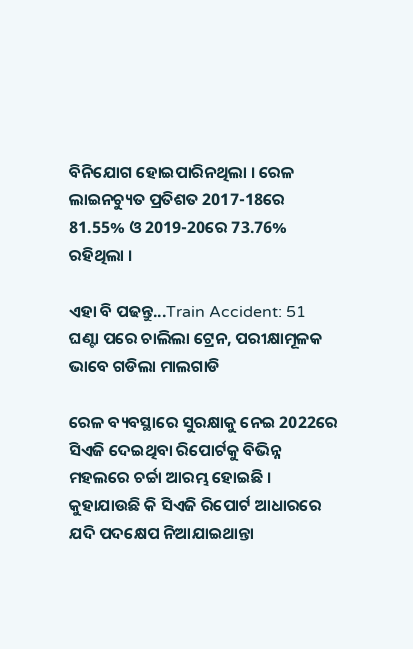ବିନିଯୋଗ ହୋଇପାରିନଥିଲା । ରେଳ ଲାଇନଚ୍ୟୁତ ପ୍ରତିଶତ 2017-18ରେ 81.55% ଓ 2019-20ରେ 73.76% ରହିଥିଲା ।

ଏହା ବି ପଢନ୍ତୁ...Train Accident: 51 ଘଣ୍ଟା ପରେ ଚାଲିଲା ଟ୍ରେନ, ପରୀକ୍ଷାମୂଳକ ଭାବେ ଗଡିଲା ମାଲଗାଡି

ରେଳ ବ୍ୟବସ୍ଥାରେ ସୁରକ୍ଷାକୁ ନେଇ 2022ରେ ସିଏଜି ଦେଇଥିବା ରିପୋର୍ଟକୁ ବିଭିନ୍ନ ମହଲରେ ଚର୍ଚ୍ଚା ଆରମ୍ଭ ହୋଇଛି । କୁହାଯାଉଛି କି ସିଏଜି ରିପୋର୍ଟ ଆଧାରରେ ଯଦି ପଦକ୍ଷେପ ନିଆଯାଇଥାନ୍ତା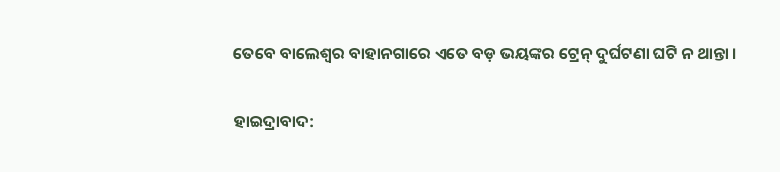ତେବେ ବାଲେଶ୍ବର ବାହାନଗାରେ ଏତେ ବଡ଼ ଭୟଙ୍କର ଟ୍ରେନ୍‌ ଦୁର୍ଘଟଣା ଘଟି ନ ଥାନ୍ତା ।

ହାଇଦ୍ରାବାଦ: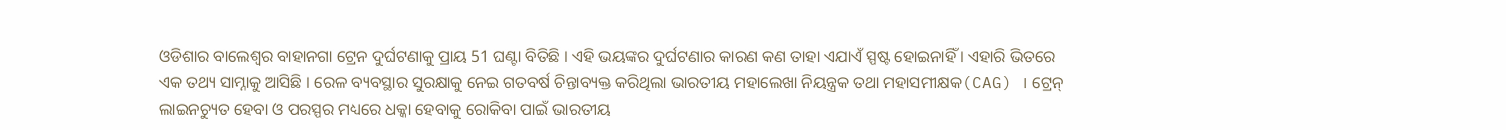ଓଡିଶାର ବାଲେଶ୍ବର ବାହାନଗା ଟ୍ରେନ ଦୁର୍ଘଟଣାକୁ ପ୍ରାୟ 51 ଘଣ୍ଟା ବିତିଛି । ଏହି ଭୟଙ୍କର ଦୁର୍ଘଟଣାର କାରଣ କଣ ତାହା ଏଯାଏଁ ସ୍ପଷ୍ଟ ହୋଇନାହିଁ । ଏହାରି ଭିତରେ ଏକ ତଥ୍ୟ ସାମ୍ନାକୁ ଆସିଛି । ରେଳ ବ୍ୟବସ୍ଥାର ସୁରକ୍ଷାକୁ ନେଇ ଗତବର୍ଷ ଚିନ୍ତାବ୍ୟକ୍ତ କରିଥିଲା ଭାରତୀୟ ମହାଲେଖା ନିୟନ୍ତ୍ରକ ତଥା ମହାସମୀକ୍ଷକ(CAG) । ଟ୍ରେନ୍‌ ଲାଇନଚ୍ୟୁତ ହେବା ଓ ପରସ୍ପର ମଧ୍ୟରେ ଧକ୍କା ହେବାକୁ ରୋକିବା ପାଇଁ ଭାରତୀୟ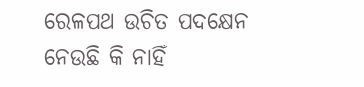ରେଳପଥ ଉଚିତ ପଦକ୍ଷେନ ନେଉଛି କି ନାହିଁ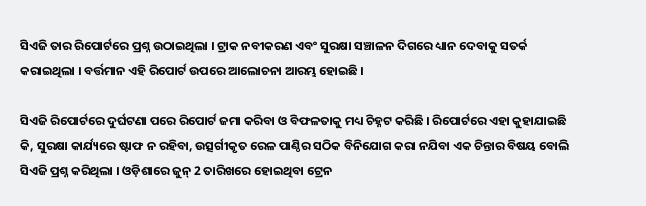ସିଏଜି ତାର ରିପୋର୍ଟରେ ପ୍ରଶ୍ନ ଉଠାଇଥିଲା । ଟ୍ରାକ ନବୀକରଣ ଏବଂ ସୁରକ୍ଷା ସଞ୍ଚାଳନ ଦିଗରେ ଧ୍ୟାନ ଦେବାକୁ ସତର୍କ କରାଇଥିଲା । ବର୍ତ୍ତମାନ ଏହି ରିପୋର୍ଟ ଉପରେ ଆଲୋଚନା ଆରମ୍ଭ ହୋଇଛି ।

ସିଏଜି ରିପୋର୍ଟରେ ଦୁର୍ଘଟଣା ପରେ ରିପୋର୍ଟ ଜମା କରିବା ଓ ବିଫଳତାକୁ ମଧ୍ୟ ଚିହ୍ନଟ କରିଛି । ରିପୋର୍ଟରେ ଏହା କୁହାଯାଇଛି କି, ସୁରକ୍ଷା କାର୍ଯ୍ୟରେ ଷ୍ଟାଫ ନ ରହିବା, ଉତ୍ସର୍ଗୀକୃତ ରେଳ ପାଣ୍ଠିର ସଠିକ ବିନିଯୋଗ କରା ନଯିବା ଏକ ଚିନ୍ତାର ବିଷୟ ବୋଲି ସିଏଜି ପ୍ରଶ୍ନ କରିଥିଲା । ଓଡ଼ିଶାରେ ଜୁନ୍‌ 2 ତାରିଖରେ ହୋଇଥିବା ଟ୍ରେନ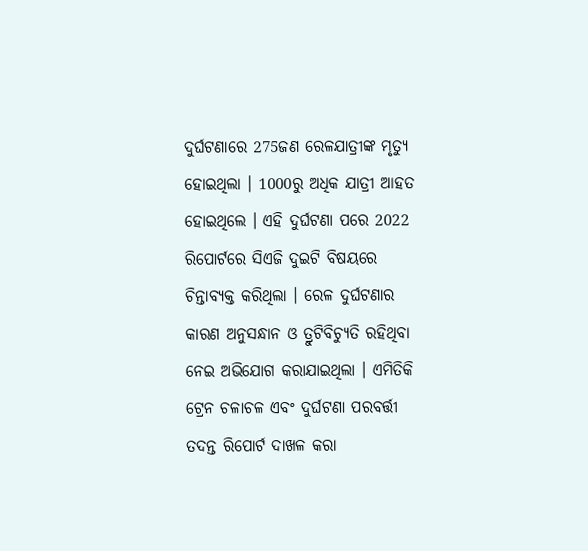ଦୁର୍ଘଟଣାରେ 275ଜଣ ରେଳଯାତ୍ରୀଙ୍କ ମୃତ୍ୟୁ ହୋଇଥିଲା । 1000ରୁ ଅଧିକ ଯାତ୍ରୀ ଆହତ ହୋଇଥିଲେ । ଏହି ଦୁର୍ଘଟଣା ପରେ 2022 ରିପୋର୍ଟରେ ସିଏଜି ଦୁଇଟି ବିଷୟରେ ଚିନ୍ତାବ୍ୟକ୍ତ କରିଥିଲା । ରେଳ ଦୁର୍ଘଟଣାର କାରଣ ଅନୁସନ୍ଧାନ ଓ ତ୍ରୁଟିବିଚ୍ୟୁତି ରହିଥିବା ନେଇ ଅଭିଯୋଗ କରାଯାଇଥିଲା । ଏମିତିକି ଟ୍ରେନ ଚଳାଚଳ ଏବଂ ଦୁର୍ଘଟଣା ପରବର୍ତ୍ତୀ ତଦନ୍ତ ରିପୋର୍ଟ ଦାଖଳ କରା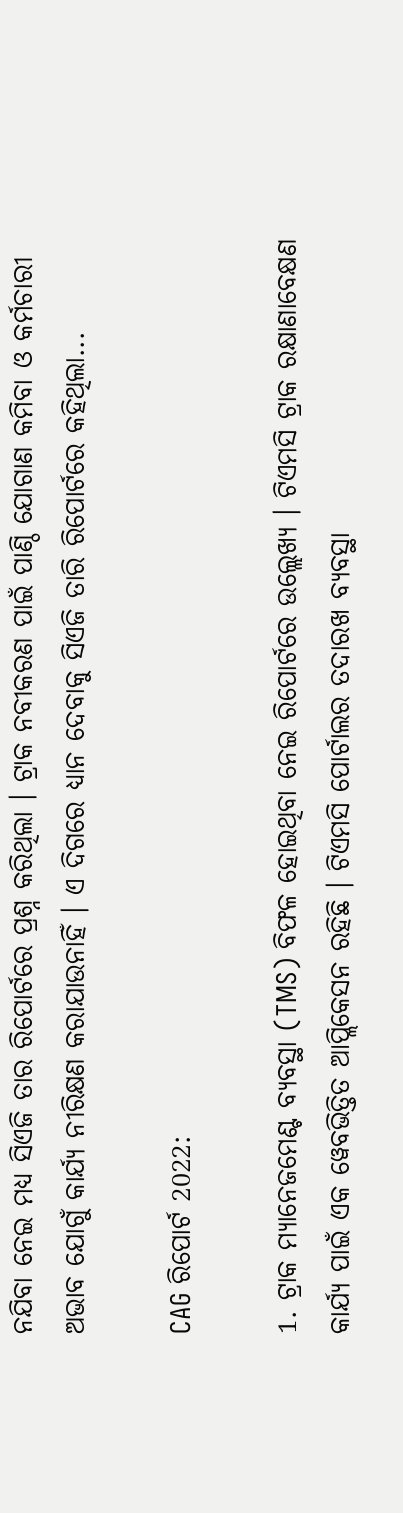ନଯିବା ନେଇ ମଧ୍ୟ ସିଏଜି ତାର ରିପୋର୍ଟରେ ପ୍ରଶ୍ନ କରିଥିଲା । ଟ୍ରାକ ନବୀକରଣ ପାଇଁ ପାଣ୍ଠି ଯୋଗାଣ କମିବା ଓ କର୍ମଚାରୀ ଅଭାବ ଯୋଗୁଁ କାର୍ଯ୍ୟ ନୀରିକ୍ଷଣ କରାଯାଉନାହିଁ । ଏ ଦିଗରେ ଧ୍ୟାନ ଦେବାକୁ ସିଏଜି ତାରି ରିପୋର୍ଟରେ କହିଥିଲା...

CAG ରିପୋର୍ଟ 2022:

1. ଟ୍ରାକ ମ୍ୟାନେଜମେଣ୍ଟ ବ୍ୟବସ୍ଥା (TMS) ବିଫଳ ହୋଇଥିବା ନେଇ ରିପୋର୍ଟରେ ଉଲ୍ଲେଖ୍ୟ । ଟିଏମସି ଟ୍ରାକ ରକ୍ଷାଣାବେକ୍ଷଣ କାର୍ଯ୍ୟ ପାଇଁ ଏକ ୱେବଭିତ୍ତିତ ଆପ୍ଲିକେସନ ରହିଛି । ଟିଏମସି ପୋର୍ଟାଲର ତଦାରଖ ବ୍ୟବସ୍ଥା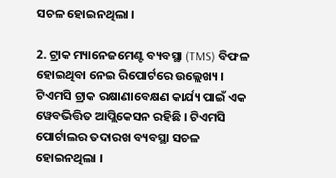ସଚଳ ହୋଇନଥିଲା ।

2. ଟ୍ରାକ ମ୍ୟାନେଜମେଣ୍ଟ ବ୍ୟବସ୍ଥା (TMS) ବିଫଳ ହୋଇଥିବା ନେଇ ରିପୋର୍ଟରେ ଉଲ୍ଲେଖ୍ୟ । ଟିଏମସି ଟ୍ରାକ ରକ୍ଷାଣାବେକ୍ଷଣ କାର୍ଯ୍ୟ ପାଇଁ ଏକ ୱେବଭିତ୍ତିତ ଆପ୍ଲିକେସନ ରହିଛି । ଟିଏମସି ପୋର୍ଟାଲର ତଦାରଖ ବ୍ୟବସ୍ଥା ସଚଳ ହୋଇନଥିଲା ।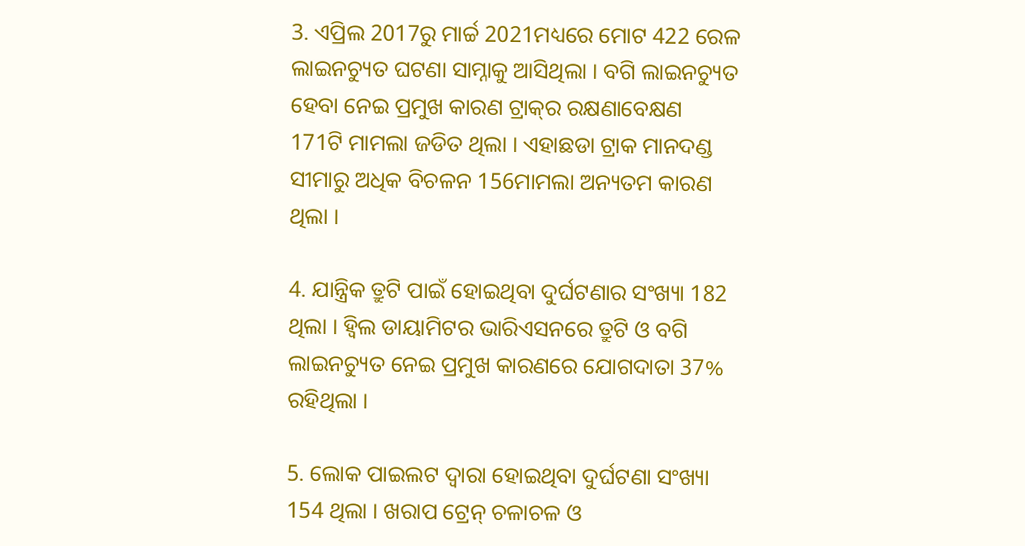3. ଏପ୍ରିଲ 2017ରୁ ମାର୍ଚ୍ଚ 2021ମଧ୍ୟରେ ମୋଟ 422 ରେଳ ଲାଇନଚ୍ୟୁତ ଘଟଣା ସାମ୍ନାକୁ ଆସିଥିଲା । ବଗି ଲାଇନଚ୍ୟୁତ ହେବା ନେଇ ପ୍ରମୁଖ କାରଣ ଟ୍ରାକ୍‌ର ରକ୍ଷଣାବେକ୍ଷଣ 171ଟି ମାମଲା ଜଡିତ ଥିଲା । ଏହାଛଡା ଟ୍ରାକ ମାନଦଣ୍ଡ ସୀମାରୁ ଅଧିକ ବିଚଳନ 156ମାମଲା ଅନ୍ୟତମ କାରଣ ଥିଲା ।

4. ଯାନ୍ତ୍ରିକ ତ୍ରୁଟି ପାଇଁ ହୋଇଥିବା ଦୁର୍ଘଟଣାର ସଂଖ୍ୟା 182 ଥିଲା । ହ୍ବିଲ ଡାୟାମିଟର ଭାରିଏସନରେ ତ୍ରୁଟି ଓ ବଗି ଲାଇନଚ୍ୟୁତ ନେଇ ପ୍ରମୁଖ କାରଣରେ ଯୋଗଦାତା 37% ରହିଥିଲା ।

5. ଲୋକ ପାଇଲଟ ଦ୍ବାରା ହୋଇଥିବା ଦୁର୍ଘଟଣା ସଂଖ୍ୟା 154 ଥିଲା । ଖରାପ ଟ୍ରେନ୍‌ ଚଳାଚଳ ଓ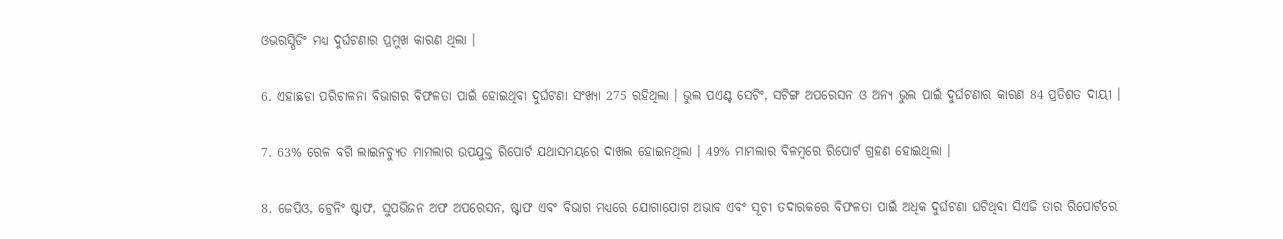ଓଭରସ୍ପିଡିଂ ମଧ୍ୟ ଦୁର୍ଘଟଣାର ପ୍ରମୁଖ କାରଣ ଥିଲା ।

6. ଏହାଛଡା ପରିଚାଳନା ବିଭାଗର ବିଫଳତା ପାଇଁ ହୋଇଥିବା ଦୁର୍ଘଟଣା ସଂଖ୍ୟା 275 ରହିଥିଲା । ଭୁଲ ପଏଣ୍ଟ ସେଟିଂ, ସଟିଙ୍ଗ ଅପରେସନ ଓ ଅନ୍ୟ ଭୁଲ ପାଇଁ ଦୁର୍ଘଟଣାର କାରଣ 84 ପ୍ରତିଶତ ଦାୟୀ ।

7. 63% ରେଳ ବଗି ଲାଇନଚ୍ୟୁତ ମାମଲାର ଉପଯୁକ୍ତ ରିପୋର୍ଟ ଯଥାସମୟରେ ଦାଖଲ ହୋଇନଥିଲା । 49% ମାମଲାର ବିଳମ୍ବରେ ରିପୋର୍ଟ ଗ୍ରହଣ ହୋଇଥିଲା ।

8. ଜେପିଓ, ଟ୍ରେନିଂ ଷ୍ଟାଫ, ସୁପଭିଜନ ଅଫ ଅପରେସନ, ଷ୍ଟାଫ ଏବଂ ବିଭାଗ ମଧ୍ୟରେ ଯୋଗାଯୋଗ ଅଭାବ ଏବଂ ସୂଚୀ ତଦାରକରେ ବିଫଳତା ପାଇଁ ଅଧିକ ଦୁର୍ଘଟଣା ଘଟିଥିବା ସିଏଜି ତାର ରିପୋର୍ଟରେ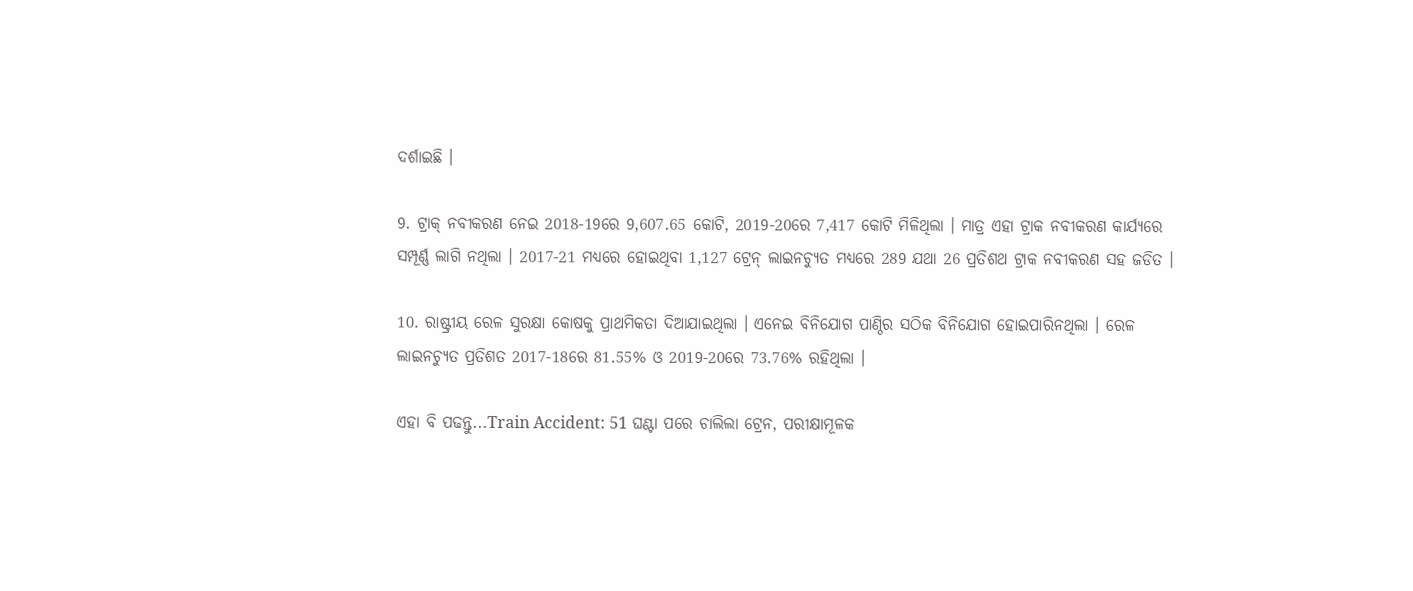ଦର୍ଶାଇଛି ।

9. ଟ୍ରାକ୍‌ ନବୀକରଣ ନେଇ 2018-19ରେ 9,607.65 କୋଟି, 2019-20ରେ 7,417 କୋଟି ମିଳିଥିଲା । ମାତ୍ର ଏହା ଟ୍ରାକ ନବୀକରଣ କାର୍ଯ୍ୟରେ ସମ୍ପୂର୍ଣ୍ଣ ଲାଗି ନଥିଲା । 2017-21 ମଧ୍ୟରେ ହୋଇଥିବା 1,127 ଟ୍ରେନ୍‌ ଲାଇନଚ୍ୟୁତ ମଧ୍ୟରେ 289 ଯଥା 26 ପ୍ରତିଶଥ ଟ୍ରାକ ନବୀକରଣ ସହ ଜଡିତ ।

10. ରାଷ୍ଟ୍ରୀୟ ରେଳ ସୁରକ୍ଷା କୋଷକୁ ପ୍ରାଥମିକତା ଦିଆଯାଇଥିଲା । ଏନେଇ ବିନିଯୋଗ ପାଣ୍ଠିର ସଠିକ ବିନିଯୋଗ ହୋଇପାରିନଥିଲା । ରେଳ ଲାଇନଚ୍ୟୁତ ପ୍ରତିଶତ 2017-18ରେ 81.55% ଓ 2019-20ରେ 73.76% ରହିଥିଲା ।

ଏହା ବି ପଢନ୍ତୁ...Train Accident: 51 ଘଣ୍ଟା ପରେ ଚାଲିଲା ଟ୍ରେନ, ପରୀକ୍ଷାମୂଳକ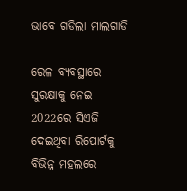ଭାବେ ଗଡିଲା ମାଲଗାଡି

ରେଳ ବ୍ୟବସ୍ଥାରେ ସୁରକ୍ଷାକୁ ନେଇ 2022ରେ ସିଏଜି ଦେଇଥିବା ରିପୋର୍ଟକୁ ବିଭିନ୍ନ ମହଲରେ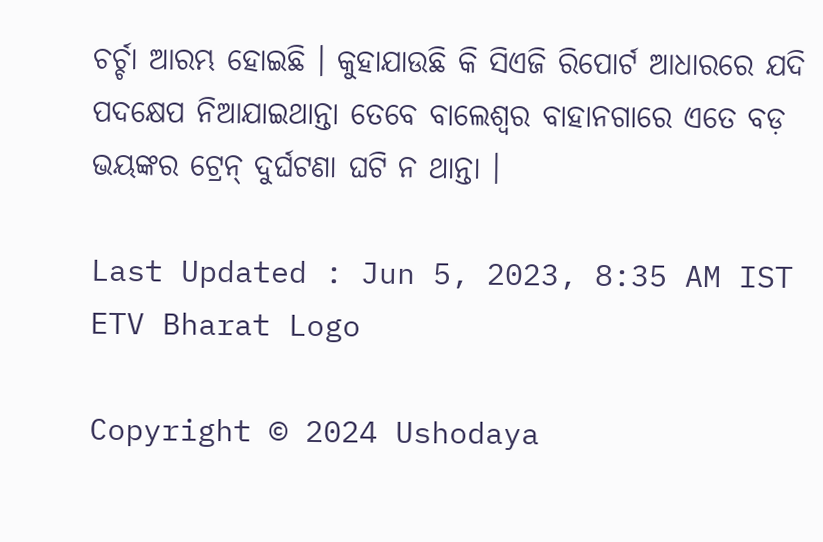ଚର୍ଚ୍ଚା ଆରମ୍ଭ ହୋଇଛି । କୁହାଯାଉଛି କି ସିଏଜି ରିପୋର୍ଟ ଆଧାରରେ ଯଦି ପଦକ୍ଷେପ ନିଆଯାଇଥାନ୍ତା ତେବେ ବାଲେଶ୍ବର ବାହାନଗାରେ ଏତେ ବଡ଼ ଭୟଙ୍କର ଟ୍ରେନ୍‌ ଦୁର୍ଘଟଣା ଘଟି ନ ଥାନ୍ତା ।

Last Updated : Jun 5, 2023, 8:35 AM IST
ETV Bharat Logo

Copyright © 2024 Ushodaya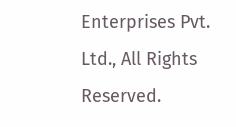Enterprises Pvt. Ltd., All Rights Reserved.